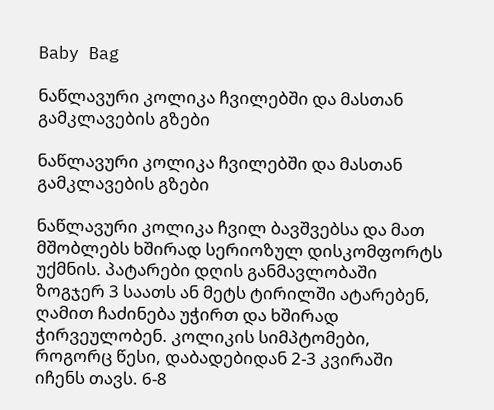Baby Bag

ნაწლავური კოლიკა ჩვილებში და მასთან გამკლავების გზები

ნაწლავური კოლიკა ჩვილებში და მასთან გამკლავების გზები

ნაწლავური კოლიკა ჩვილ ბავშვებსა და მათ მშობლებს ხშირად სერიოზულ დისკომფორტს უქმნის. პატარები დღის განმავლობაში ზოგჯერ 3 საათს ან მეტს ტირილში ატარებენ, ღამით ჩაძინება უჭირთ და ხშირად ჭირვეულობენ. კოლიკის სიმპტომები, როგორც წესი, დაბადებიდან 2-3 კვირაში იჩენს თავს. 6-8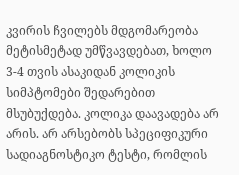კვირის ჩვილებს მდგომარეობა მეტისმეტად უმწვავდებათ, ხოლო 3-4 თვის ასაკიდან კოლიკის სიმპტომები შედარებით მსუბუქდება. კოლიკა დაავადება არ არის. არ არსებობს სპეციფიკური სადიაგნოსტიკო ტესტი, რომლის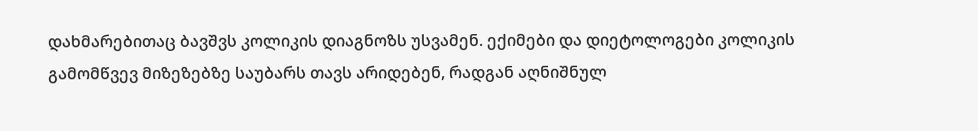დახმარებითაც ბავშვს კოლიკის დიაგნოზს უსვამენ. ექიმები და დიეტოლოგები კოლიკის გამომწვევ მიზეზებზე საუბარს თავს არიდებენ, რადგან აღნიშნულ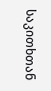საკითხთან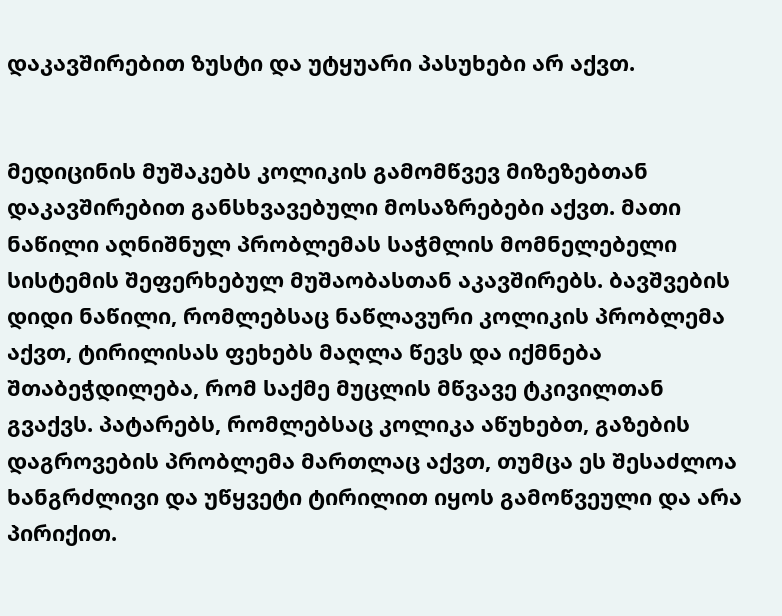დაკავშირებით ზუსტი და უტყუარი პასუხები არ აქვთ.


მედიცინის მუშაკებს კოლიკის გამომწვევ მიზეზებთან დაკავშირებით განსხვავებული მოსაზრებები აქვთ. მათი ნაწილი აღნიშნულ პრობლემას საჭმლის მომნელებელი სისტემის შეფერხებულ მუშაობასთან აკავშირებს. ბავშვების დიდი ნაწილი, რომლებსაც ნაწლავური კოლიკის პრობლემა აქვთ, ტირილისას ფეხებს მაღლა წევს და იქმნება შთაბეჭდილება, რომ საქმე მუცლის მწვავე ტკივილთან გვაქვს. პატარებს, რომლებსაც კოლიკა აწუხებთ, გაზების დაგროვების პრობლემა მართლაც აქვთ, თუმცა ეს შესაძლოა ხანგრძლივი და უწყვეტი ტირილით იყოს გამოწვეული და არა პირიქით.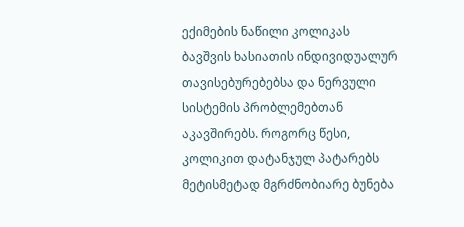ექიმების ნაწილი კოლიკას ბავშვის ხასიათის ინდივიდუალურ თავისებურებებსა და ნერვული სისტემის პრობლემებთან აკავშირებს. როგორც წესი, კოლიკით დატანჯულ პატარებს მეტისმეტად მგრძნობიარე ბუნება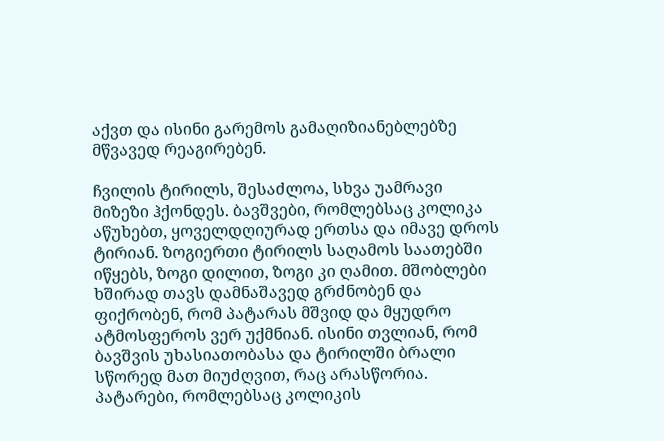აქვთ და ისინი გარემოს გამაღიზიანებლებზე მწვავედ რეაგირებენ.

ჩვილის ტირილს, შესაძლოა, სხვა უამრავი მიზეზი ჰქონდეს. ბავშვები, რომლებსაც კოლიკა აწუხებთ, ყოველდღიურად ერთსა და იმავე დროს ტირიან. ზოგიერთი ტირილს საღამოს საათებში იწყებს, ზოგი დილით, ზოგი კი ღამით. მშობლები ხშირად თავს დამნაშავედ გრძნობენ და ფიქრობენ, რომ პატარას მშვიდ და მყუდრო ატმოსფეროს ვერ უქმნიან. ისინი თვლიან, რომ ბავშვის უხასიათობასა და ტირილში ბრალი სწორედ მათ მიუძღვით, რაც არასწორია. პატარები, რომლებსაც კოლიკის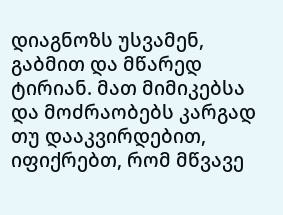დიაგნოზს უსვამენ, გაბმით და მწარედ ტირიან. მათ მიმიკებსა და მოძრაობებს კარგად თუ დააკვირდებით, იფიქრებთ, რომ მწვავე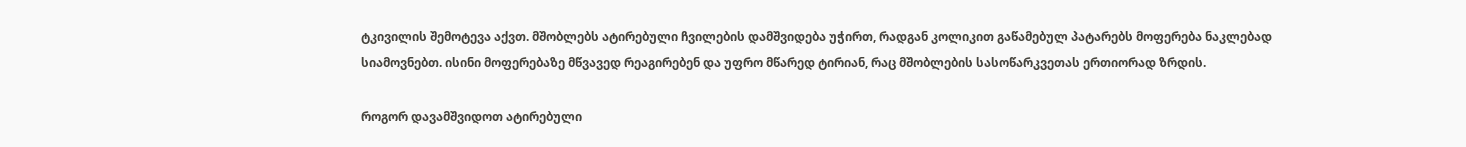ტკივილის შემოტევა აქვთ. მშობლებს ატირებული ჩვილების დამშვიდება უჭირთ, რადგან კოლიკით გაწამებულ პატარებს მოფერება ნაკლებად სიამოვნებთ. ისინი მოფერებაზე მწვავედ რეაგირებენ და უფრო მწარედ ტირიან, რაც მშობლების სასოწარკვეთას ერთიორად ზრდის.

როგორ დავამშვიდოთ ატირებული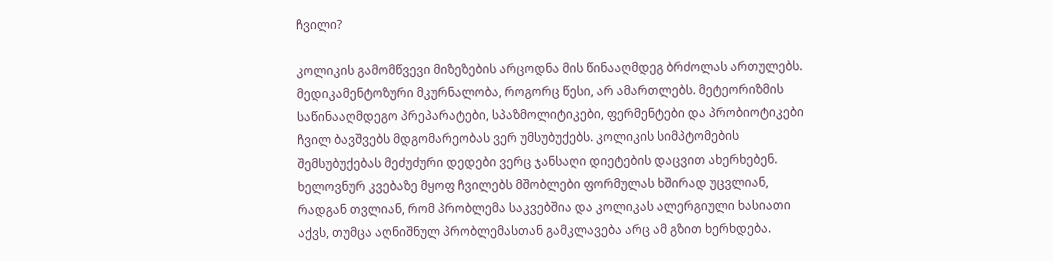ჩვილი?

კოლიკის გამომწვევი მიზეზების არცოდნა მის წინააღმდეგ ბრძოლას ართულებს. მედიკამენტოზური მკურნალობა, როგორც წესი, არ ამართლებს. მეტეორიზმის საწინააღმდეგო პრეპარატები, სპაზმოლიტიკები, ფერმენტები და პრობიოტიკები ჩვილ ბავშვებს მდგომარეობას ვერ უმსუბუქებს. კოლიკის სიმპტომების შემსუბუქებას მეძუძური დედები ვერც ჯანსაღი დიეტების დაცვით ახერხებენ. ხელოვნურ კვებაზე მყოფ ჩვილებს მშობლები ფორმულას ხშირად უცვლიან, რადგან თვლიან, რომ პრობლემა საკვებშია და კოლიკას ალერგიული ხასიათი აქვს, თუმცა აღნიშნულ პრობლემასთან გამკლავება არც ამ გზით ხერხდება.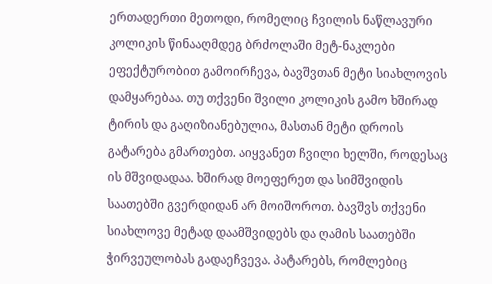ერთადერთი მეთოდი, რომელიც ჩვილის ნაწლავური კოლიკის წინააღმდეგ ბრძოლაში მეტ-ნაკლები ეფექტურობით გამოირჩევა, ბავშვთან მეტი სიახლოვის დამყარებაა. თუ თქვენი შვილი კოლიკის გამო ხშირად ტირის და გაღიზიანებულია, მასთან მეტი დროის გატარება გმართებთ. აიყვანეთ ჩვილი ხელში, როდესაც ის მშვიდადაა. ხშირად მოეფერეთ და სიმშვიდის საათებში გვერდიდან არ მოიშოროთ. ბავშვს თქვენი სიახლოვე მეტად დაამშვიდებს და ღამის საათებში ჭირვეულობას გადაეჩვევა. პატარებს, რომლებიც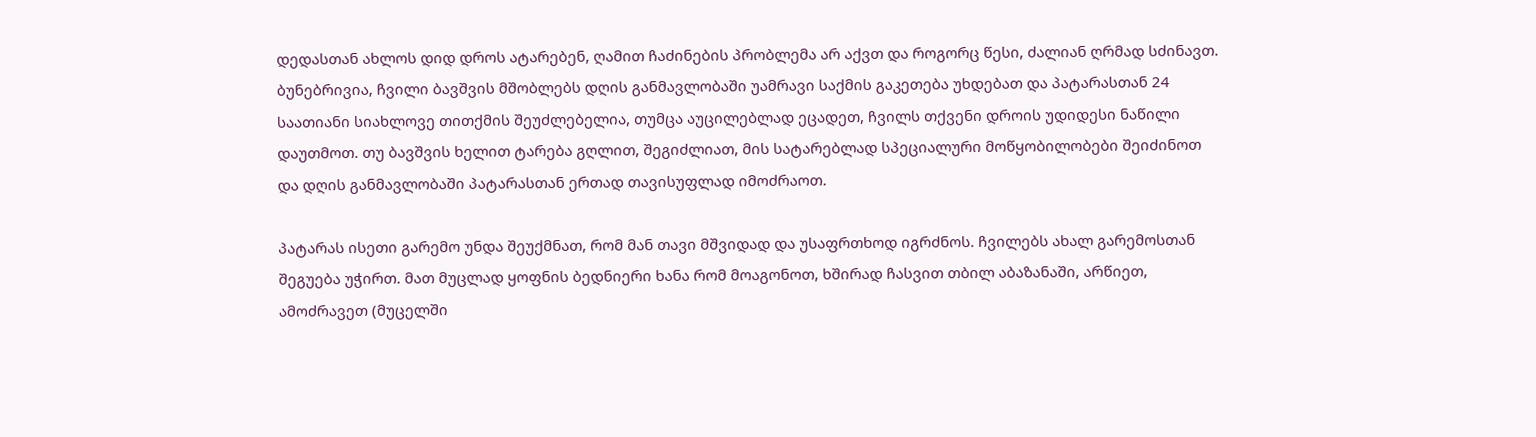დედასთან ახლოს დიდ დროს ატარებენ, ღამით ჩაძინების პრობლემა არ აქვთ და როგორც წესი, ძალიან ღრმად სძინავთ. ბუნებრივია, ჩვილი ბავშვის მშობლებს დღის განმავლობაში უამრავი საქმის გაკეთება უხდებათ და პატარასთან 24 საათიანი სიახლოვე თითქმის შეუძლებელია, თუმცა აუცილებლად ეცადეთ, ჩვილს თქვენი დროის უდიდესი ნაწილი დაუთმოთ. თუ ბავშვის ხელით ტარება გღლით, შეგიძლიათ, მის სატარებლად სპეციალური მოწყობილობები შეიძინოთ და დღის განმავლობაში პატარასთან ერთად თავისუფლად იმოძრაოთ.

პატარას ისეთი გარემო უნდა შეუქმნათ, რომ მან თავი მშვიდად და უსაფრთხოდ იგრძნოს. ჩვილებს ახალ გარემოსთან შეგუება უჭირთ. მათ მუცლად ყოფნის ბედნიერი ხანა რომ მოაგონოთ, ხშირად ჩასვით თბილ აბაზანაში, არწიეთ, ამოძრავეთ (მუცელში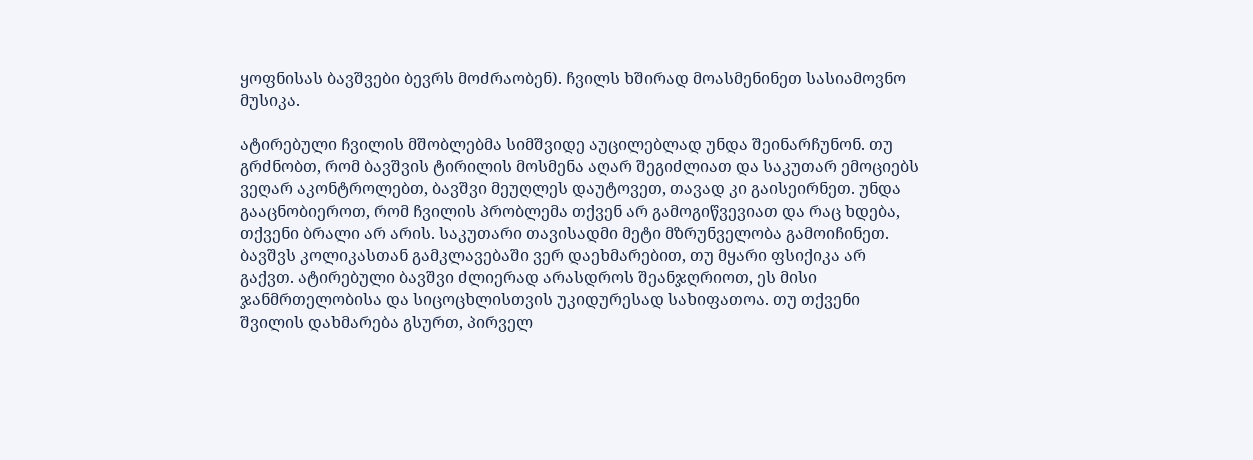ყოფნისას ბავშვები ბევრს მოძრაობენ). ჩვილს ხშირად მოასმენინეთ სასიამოვნო მუსიკა.

ატირებული ჩვილის მშობლებმა სიმშვიდე აუცილებლად უნდა შეინარჩუნონ. თუ გრძნობთ, რომ ბავშვის ტირილის მოსმენა აღარ შეგიძლიათ და საკუთარ ემოციებს ვეღარ აკონტროლებთ, ბავშვი მეუღლეს დაუტოვეთ, თავად კი გაისეირნეთ. უნდა გააცნობიეროთ, რომ ჩვილის პრობლემა თქვენ არ გამოგიწვევიათ და რაც ხდება, თქვენი ბრალი არ არის. საკუთარი თავისადმი მეტი მზრუნველობა გამოიჩინეთ. ბავშვს კოლიკასთან გამკლავებაში ვერ დაეხმარებით, თუ მყარი ფსიქიკა არ გაქვთ. ატირებული ბავშვი ძლიერად არასდროს შეანჯღრიოთ, ეს მისი ჯანმრთელობისა და სიცოცხლისთვის უკიდურესად სახიფათოა. თუ თქვენი შვილის დახმარება გსურთ, პირველ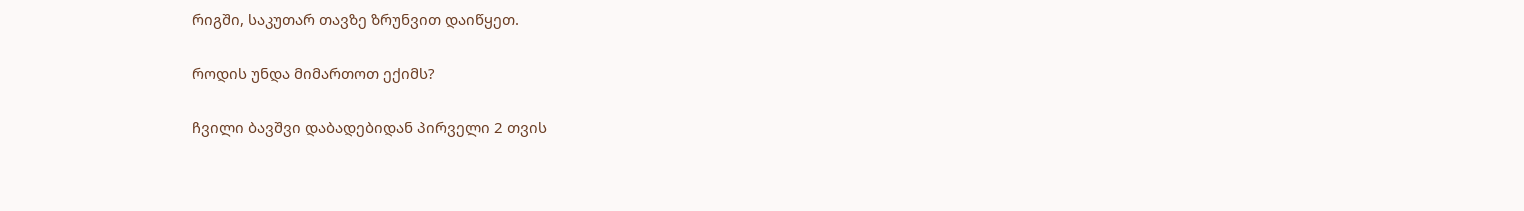რიგში, საკუთარ თავზე ზრუნვით დაიწყეთ.

როდის უნდა მიმართოთ ექიმს?

ჩვილი ბავშვი დაბადებიდან პირველი 2 თვის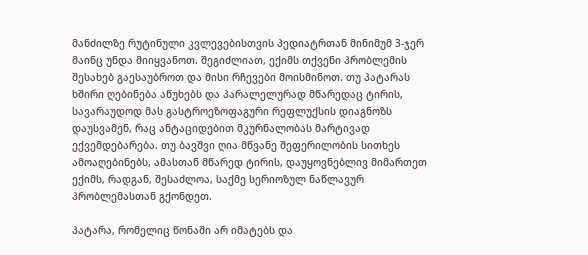მანძილზე რუტინული კვლევებისთვის პედიატრთან მინიმუმ 3-ჯერ მაინც უნდა მიიყვანოთ. შეგიძლიათ, ექიმს თქვენი პრობლემის შესახებ გაესაუბროთ და მისი რჩევები მოისმინოთ. თუ პატარას ხშირი ღებინება აწუხებს და პარალელურად მწარედაც ტირის, სავარაუდოდ მას გასტროეზოფაგური რეფლუქსის დიაგნოზს დაუსვამენ, რაც ანტაციდებით მკურნალობას მარტივად ექვემდებარება. თუ ბავშვი ღია მწვანე შეფერილობის სითხეს ამოაღებინებს, ამასთან მწარედ ტირის, დაუყოვნებლივ მიმართეთ ექიმს, რადგან, შესაძლოა, საქმე სერიოზულ ნაწლავურ პრობლემასთან გქონდეთ.

პატარა, რომელიც წონაში არ იმატებს და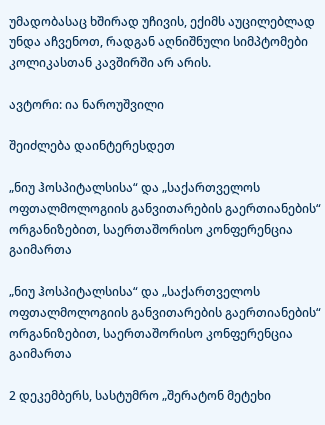უმადობასაც ხშირად უჩივის, ექიმს აუცილებლად უნდა აჩვენოთ, რადგან აღნიშნული სიმპტომები კოლიკასთან კავშირში არ არის.

ავტორი: ია ნაროუშვილი

შეიძლება დაინტერესდეთ

„ნიუ ჰოსპიტალსისა“ და „საქართველოს ოფთალმოლოგიის განვითარების გაერთიანების“ ორგანიზებით, საერთაშორისო კონფერენცია გაიმართა

„ნიუ ჰოსპიტალსისა“ და „საქართველოს ოფთალმოლოგიის განვითარების გაერთიანების“ ორგანიზებით, საერთაშორისო კონფერენცია გაიმართა

2 დეკემბერს, სასტუმრო „შერატონ მეტეხი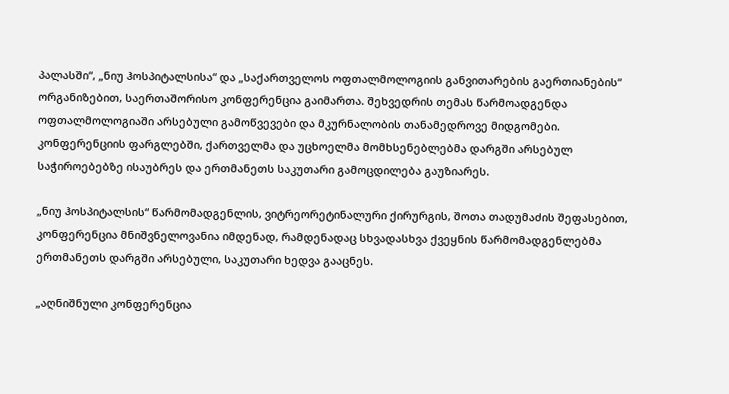პალასში“, „ნიუ ჰოსპიტალსისა“ და „საქართველოს ოფთალმოლოგიის განვითარების გაერთიანების“ ორგანიზებით, საერთაშორისო კონფერენცია გაიმართა. შეხვედრის თემას წარმოადგენდა ოფთალმოლოგიაში არსებული გამოწვევები და მკურნალობის თანამედროვე მიდგომები. კონფერენციის ფარგლებში, ქართველმა და უცხოელმა მომხსენებლებმა დარგში არსებულ საჭიროებებზე ისაუბრეს და ერთმანეთს საკუთარი გამოცდილება გაუზიარეს.

„ნიუ ჰოსპიტალსის“ წარმომადგენლის, ვიტრეორეტინალური ქირურგის, შოთა თადუმაძის შეფასებით, კონფერენცია მნიშვნელოვანია იმდენად, რამდენადაც სხვადასხვა ქვეყნის წარმომადგენლებმა ერთმანეთს დარგში არსებული, საკუთარი ხედვა გააცნეს.

„აღნიშნული კონფერენცია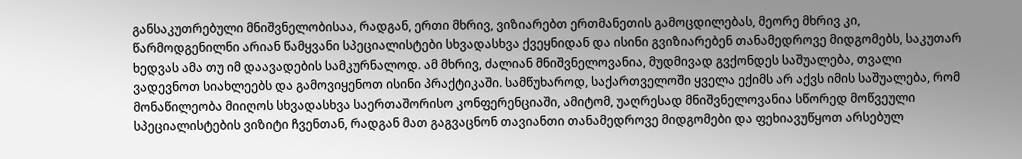განსაკუთრებული მნიშვნელობისაა, რადგან, ერთი მხრივ, ვიზიარებთ ერთმანეთის გამოცდილებას, მეორე მხრივ კი, წარმოდგენილნი არიან წამყვანი სპეციალისტები სხვადასხვა ქვეყნიდან და ისინი გვიზიარებენ თანამედროვე მიდგომებს, საკუთარ ხედვას ამა თუ იმ დაავადების სამკურნალოდ. ამ მხრივ, ძალიან მნიშვნელოვანია, მუდმივად გვქონდეს საშუალება, თვალი ვადევნოთ სიახლეებს და გამოვიყენოთ ისინი პრაქტიკაში. სამწუხაროდ, საქართველოში ყველა ექიმს არ აქვს იმის საშუალება, რომ მონაწილეობა მიიღოს სხვადასხვა საერთაშორისო კონფერენციაში, ამიტომ, უაღრესად მნიშვნელოვანია სწორედ მოწვეული სპეციალისტების ვიზიტი ჩვენთან, რადგან მათ გაგვაცნონ თავიანთი თანამედროვე მიდგომები და ფეხიავუწყოთ არსებულ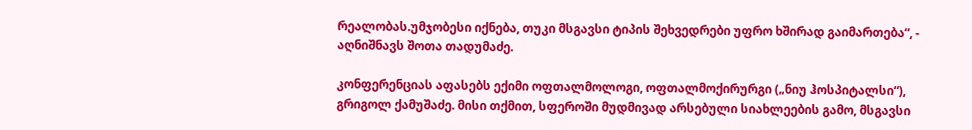რეალობას.უმჯობესი იქნება, თუკი მსგავსი ტიპის შეხვედრები უფრო ხშირად გაიმართება“, - აღნიშნავს შოთა თადუმაძე.

კონფერენციას აფასებს ექიმი ოფთალმოლოგი, ოფთალმოქირურგი („ნიუ ჰოსპიტალსი“), გრიგოლ ქამუშაძე. მისი თქმით, სფეროში მუდმივად არსებული სიახლეების გამო, მსგავსი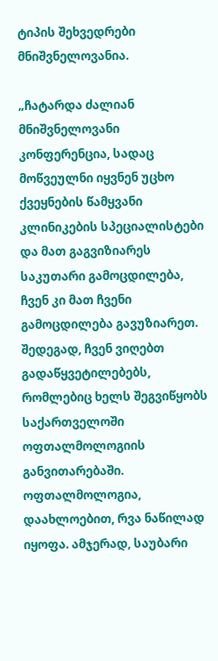ტიპის შეხვედრები მნიშვნელოვანია.

„ჩატარდა ძალიან მნიშვნელოვანი კონფერენცია, სადაც მოწვეულნი იყვნენ უცხო ქვეყნების წამყვანი კლინიკების სპეციალისტები და მათ გაგვიზიარეს საკუთარი გამოცდილება, ჩვენ კი მათ ჩვენი გამოცდილება გავუზიარეთ. შედეგად, ჩვენ ვიღებთ გადაწყვეტილებებს, რომლებიც ხელს შეგვიწყობს საქართველოში ოფთალმოლოგიის განვითარებაში. ოფთალმოლოგია, დაახლოებით, რვა ნაწილად იყოფა. ამჯერად, საუბარი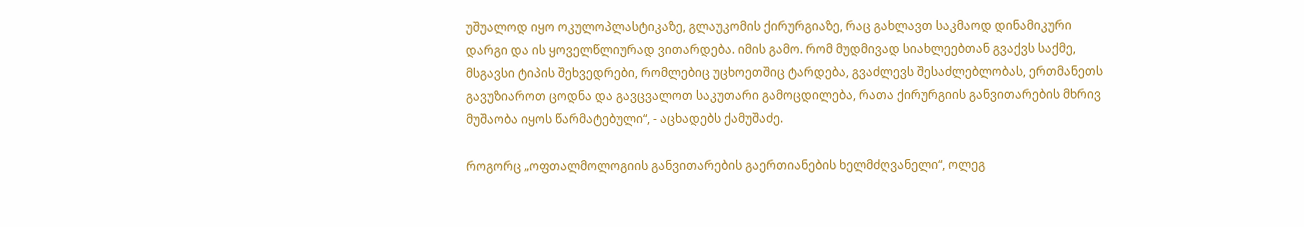უშუალოდ იყო ოკულოპლასტიკაზე, გლაუკომის ქირურგიაზე, რაც გახლავთ საკმაოდ დინამიკური დარგი და ის ყოველწლიურად ვითარდება. იმის გამო. რომ მუდმივად სიახლეებთან გვაქვს საქმე, მსგავსი ტიპის შეხვედრები, რომლებიც უცხოეთშიც ტარდება, გვაძლევს შესაძლებლობას, ერთმანეთს გავუზიაროთ ცოდნა და გავცვალოთ საკუთარი გამოცდილება, რათა ქირურგიის განვითარების მხრივ მუშაობა იყოს წარმატებული“, - აცხადებს ქამუშაძე.

როგორც „ოფთალმოლოგიის განვითარების გაერთიანების ხელმძღვანელი“, ოლეგ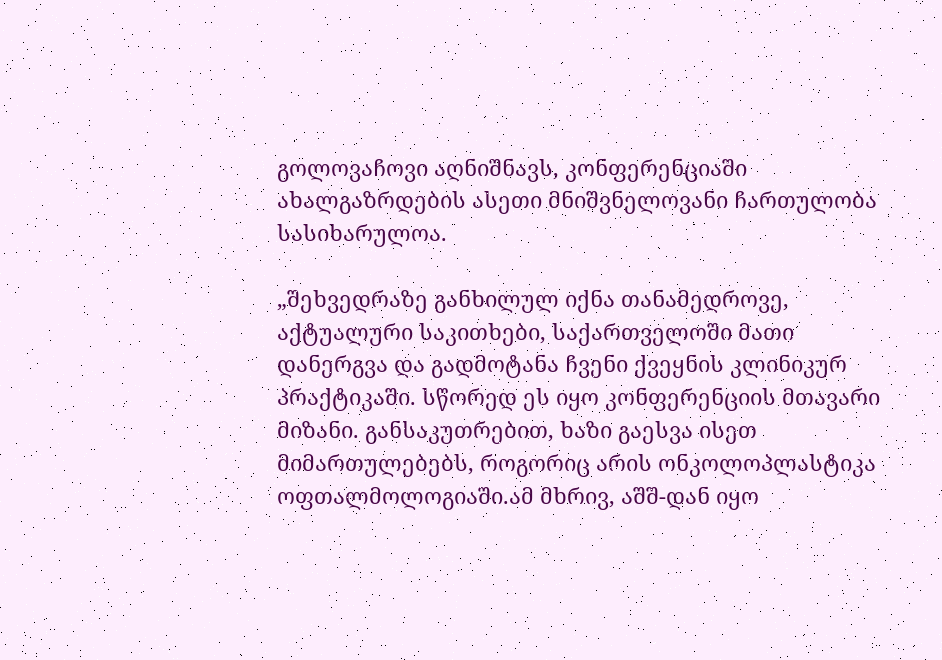გოლოვაჩოვი აღნიშნავს, კონფერენციაში ახალგაზრდების ასეთი მნიშვნელოვანი ჩართულობა სასიხარულოა.

„შეხვედრაზე განხილულ იქნა თანამედროვე, აქტუალური საკითხები, საქართველოში მათი დანერგვა და გადმოტანა ჩვენი ქვეყნის კლინიკურ პრაქტიკაში. სწორედ ეს იყო კონფერენციის მთავარი მიზანი. განსაკუთრებით, ხაზი გაესვა ისეთ მიმართულებებს, როგორიც არის ონკოლოპლასტიკა ოფთალმოლოგიაში.ამ მხრივ, აშშ-დან იყო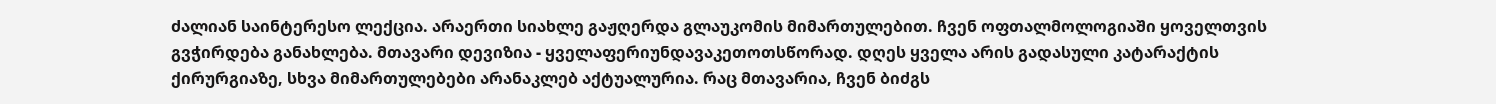ძალიან საინტერესო ლექცია. არაერთი სიახლე გაჟღერდა გლაუკომის მიმართულებით. ჩვენ ოფთალმოლოგიაში ყოველთვის გვჭირდება განახლება. მთავარი დევიზია - ყველაფერიუნდავაკეთოთსწორად. დღეს ყველა არის გადასული კატარაქტის ქირურგიაზე, სხვა მიმართულებები არანაკლებ აქტუალურია. რაც მთავარია, ჩვენ ბიძგს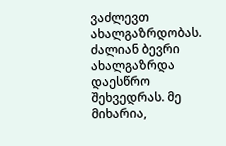ვაძლევთ ახალგაზრდობას. ძალიან ბევრი ახალგაზრდა დაესწრო შეხვედრას. მე მიხარია,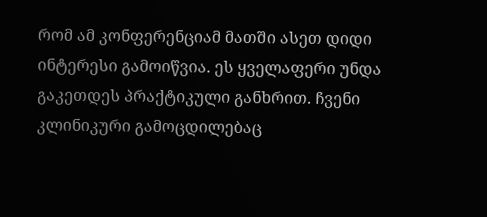რომ ამ კონფერენციამ მათში ასეთ დიდი ინტერესი გამოიწვია. ეს ყველაფერი უნდა გაკეთდეს პრაქტიკული განხრით. ჩვენი კლინიკური გამოცდილებაც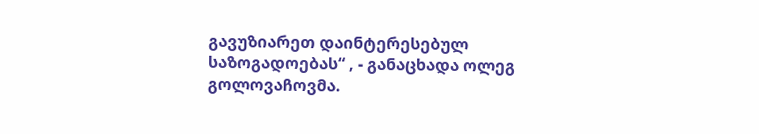გავუზიარეთ დაინტერესებულ საზოგადოებას“ , - განაცხადა ოლეგ გოლოვაჩოვმა.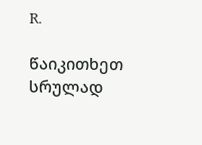R.

წაიკითხეთ სრულად